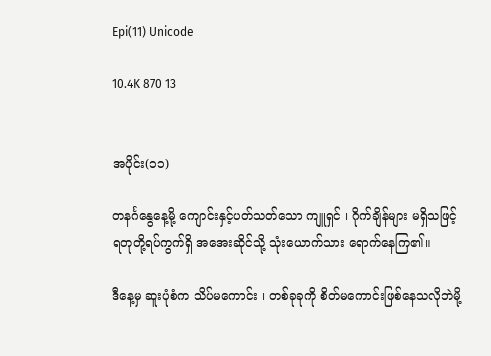Epi(11) Unicode

10.4K 870 13


အပိုင်း(၁၁)

တနင်္ဂနွေနေ့မို့ ကျောင်းနှင့်ပတ်သတ်သော ကျူရှင် ၊ ဂိုက်ချိန်များ မရှိသဖြင့် ရတုတို့ရပ်ကွက်ရှိ အအေးဆိုင်သို့ သုံးယောက်သား ရောက်‌နေကြ၏။

ဒီနေ့မှ ဆူးပုံစံက သိပ်မကောင်း ၊ တစ်ခုခုကို စိတ်မကောင်းဖြစ်နေသလိုဘဲမို့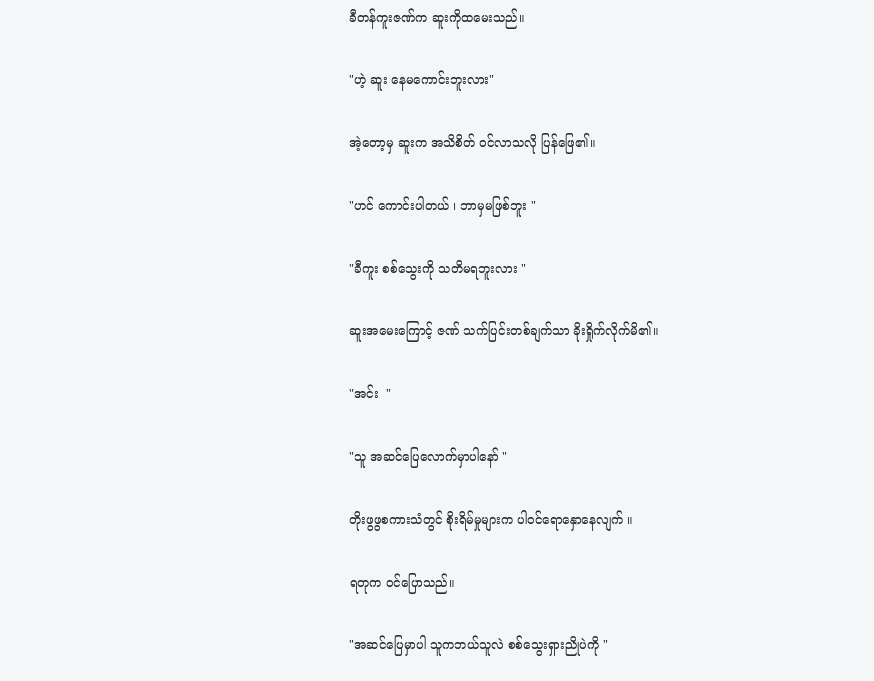ခီတန်ကူးဇဏ်က ဆူးကိုထမေးသည်။

"ဟဲ့ ဆူး နေမကောင်းဘူးလား"

အဲ့တော့မှ ဆူးက အသိစိတ် ၀င်လာသလို ပြန်ဖြေ၏။

"ဟင် ကောင်းပါတယ် ၊ ဘာမှမဖြစ်ဘူး "

"ခီကူး စစ်သွေးကို သတိမရဘူးလား "

ဆူးအမေးကြောင့် ဇဏ် သက်ပြင်းတစ်ချက်သာ ခိုးရှိုက်လိုက်မိ၏။

"အင်း  "

"သူ အဆင်ပြေလောက်မှာပါနော် "

တိုးဖွဖွစကားသံတွင် စိုးရိမ်မှုများက ပါ၀င်ရောနှောနေလျက် ။

ရတုက ၀င်ပြောသည်။

"အဆင်ပြေမှာပါ သူကဘယ်သူလဲ စစ်သွေးရှားညိုပဲကို "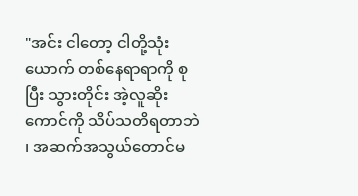"အင်း ငါတော့ ငါတို့သုံးယောက် တစ်နေရာရာကို စုပြီး သွားတိုင်း အဲ့လူဆိုးကောင်ကို သိပ်သတိရတာဘဲ ၊ အဆက်အသွယ်တောင်မ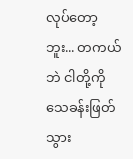လုပ်တော့ဘူး... တကယ်ဘဲ ငါတို့ကို သေခန်းဖြတ်သွား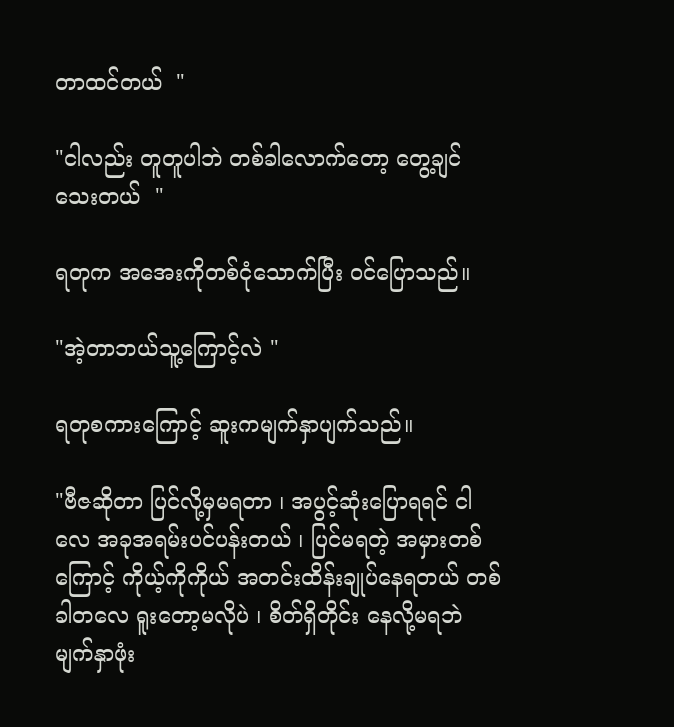တာထင်တယ်  "

"ငါလည်း တူတူပါဘဲ တစ်ခါလောက်တော့ တွေ့ချင်သေးတယ်  "

ရတုက အအေးကိုတစ်ငုံသောက်ပြီး ၀င်ပြောသည်။

"အဲ့တာဘယ်သူ့ကြောင့်လဲ "

ရတုစကားကြောင့် ဆူးကမျက်နှာပျက်သည်။

"ဗီဇဆိုတာ ပြင်လို့မှမရတာ ၊ အပွင့်ဆုံးပြောရရင် ငါလေ အခုအရမ်းပင်ပန်းတယ် ၊ ပြင်မရတဲ့ အမှားတစ်ကြောင့် ကိုယ့်ကိုကိုယ် အတင်းထိန်းချုပ်‌နေရတယ် တစ်ခါတလေ ရူးတော့မလိုပဲ ၊ စိတ်ရှိတိုင်း နေလို့မရဘဲ မျက်နှာဖုံး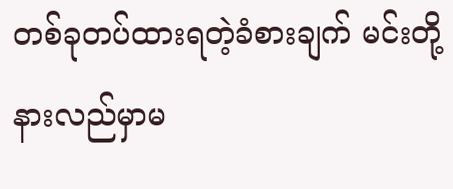တစ်ခုတပ်ထားရတဲ့ခံစားချက် မင်းတို့နားလည်မှာမ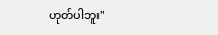ဟုတ်ပါဘူး"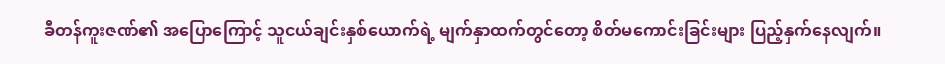ခီတန်ကူးဇဏ်၏ အပြောကြောင့် သူငယ်ချင်းနှစ်ယောက်ရဲ့ မျက်နှာထက်တွင်တော့ စိတ်မကောင်းခြင်းများ ပြည့်နှက်နေလျက်။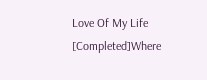Love Of My Life [Completed]Where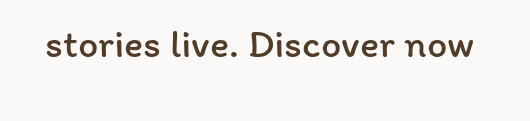stories live. Discover now